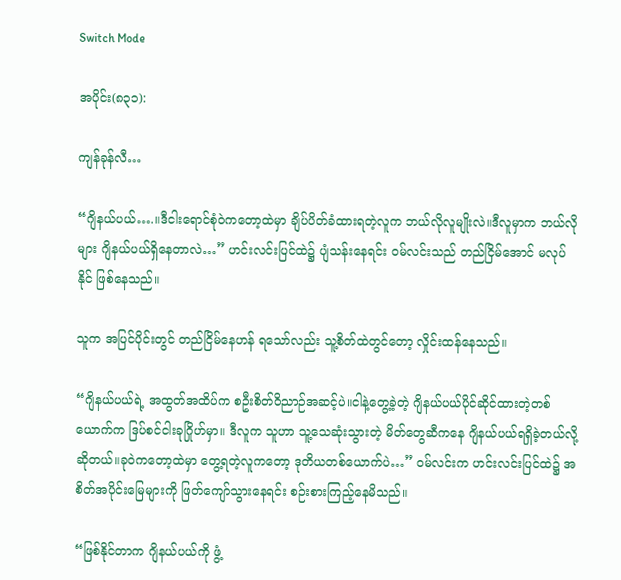Switch Mode

အပိုင်း(၈၃၁):

ကျန်ခုန်လီ…

“ဂျိနယ်ပယ်….။ဒီငါးရောင်စုံဝဲကတော့ထဲမှာ ချိပ်ပိတ်ခံထားရတဲ့လူက ဘယ်လိုလူမျိုးလဲ။ဒီလူမှာက ဘယ်လိုများ ဂျိနယ်ပယ်ရှိနေတာလဲ…” ဟင်းလင်းပြင်ထဲ၌ ပျံသန်းနေရင်း ဝမ်လင်းသည် တည်ငြိမ်အောင် မလုပ်နိုင် ဖြစ်နေသည်။

သူက အပြင်ပိုင်းတွင် တည်ငြိမ်နေဟန် ရသော်လည်း သူ့စိတ်ထဲတွင်တော့ လှိုင်းထန်နေသည်။

“ဂျိနယ်ပယ်ရဲ့ အထွတ်အထိပ်က စဦးစိတ်ဝိညာဉ်အဆင့်ပဲ။ငါနဲ့တွေ့ခဲ့တဲ့ ဂျိနယ်ပယ်ပိုင်ဆိုင်ထားတဲ့တစ်ယောက်က ဒြပ်စင်ငါးခုဂြိုဟ်မှာ။ ဒီလူက သူဟာ သူ့သေဆုံးသွားတဲ့ မိတ်တွေဆီကနေ ဂျိနယ်ပယ်ရရှိခဲ့တယ်လို့ ဆိုတယ်။ခုဝဲကတော့ထဲမှာ တွေ့ရတဲ့လူကတော့ ဒုတိယတစ်ယောက်ပဲ…” ဝမ်လင်းက ဟင်းလင်းပြင်ထဲ၌ အစိတ်အပိုင်းမြေများကို ဖြတ်ကျော်သွားနေရင်း စဉ်းစားကြည့်နေမိသည်။

“ဖြစ်နိုင်တာက ဂျိနယ်ပယ်ကို ဖွံ့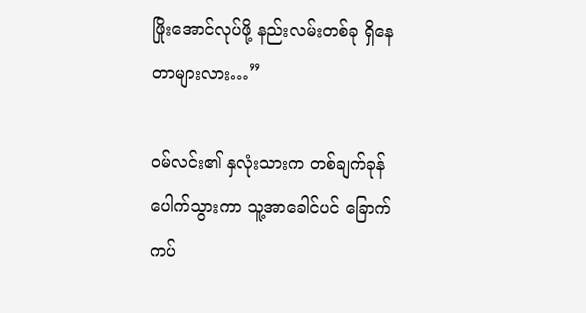ဖြိုးအောင်လုပ်ဖို့ နည်းလမ်းတစ်ခု ရှိနေတာများလား…”

ဝမ်လင်း၏ နှလုံးသားက တစ်ချက်ခုန်ပေါက်သွားကာ သူ့အာခေါင်ပင် ခြောက်ကပ်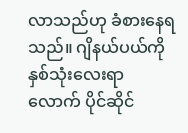လာသည်ဟု ခံစားနေရသည်။ ဂျိနယ်ပယ်ကို နှစ်သုံးလေးရာလောက် ပိုင်ဆိုင်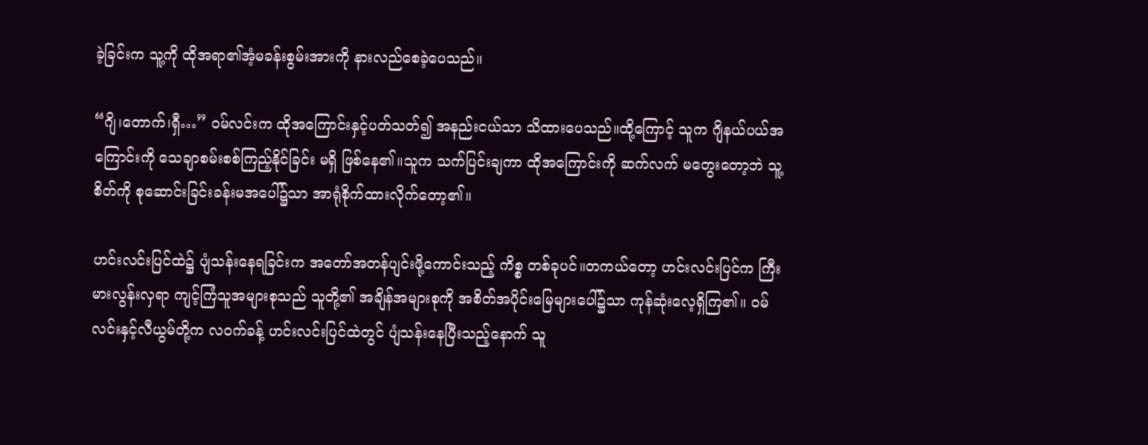ခဲ့ခြင်းက သူ့ကို ထိုအရာ၏အံ့မခန်းစွမ်းအားကို နားလည်စေခဲ့ပေသည်။

“ဂျိ၊တောက်၊ရှီ…” ဝမ်လင်းက ထိုအကြောင်းနှင့်ပတ်သတ်၍ အနည်းငယ်သာ သိထားပေသည်။ထို့ကြောင့် သူက ဂျိနယ်ပယ်အကြောင်းကို သေချာစမ်းစစ်ကြည့်နိုင်ခြင်း မရှိ ဖြစ်နေ၏။သူက သက်ပြင်းချကာ ထိုအကြောင်းကို ဆက်လက် မတွေးတော့ဘဲ သူ့စိတ်ကို စုဆောင်းခြင်းခန်းမအပေါ်၌သာ အာရုံစိုက်ထားလိုက်တော့၏။

ဟင်းလင်းပြင်ထဲ၌ ပျံသန်းနေရခြင်းက အတော်အတန်ပျင်းဖို့ကောင်းသည့် ကိစ္စ တစ်ခုပင်။တကယ်တော့ ဟင်းလင်းပြင်က ကြီးမားလွန်းလှရာ ကျင့်ကြံသူအများစုသည် သူတို့၏ အချိန်အများစုကို အစိတ်အပိုင်းမြေများပေါ်၌သာ ကုန်ဆုံးလေ့ရှိကြ၏။ ဝမ်လင်းနှင့်လီယွမ်တို့က လဝက်ခန့် ဟင်းလင်းပြင်ထဲတွင် ပျံသန်းနေပြီးသည့်နောက် သူ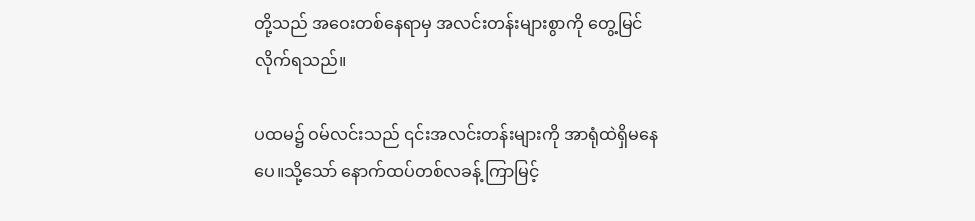တို့သည် အဝေးတစ်နေရာမှ အလင်းတန်းများစွာကို တွေ့မြင်လိုက်ရသည်။

ပထမ၌ ဝမ်လင်းသည် ၎င်းအလင်းတန်းများကို အာရုံထဲရှိမနေပေ။သို့သော် နောက်ထပ်တစ်လခန့် ကြာမြင့်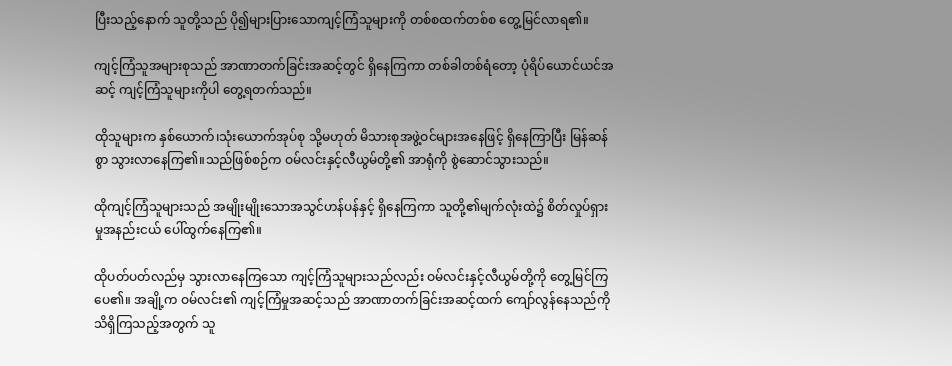ပြီးသည့်နောက် သူတို့သည် ပို၍များပြားသောကျင့်ကြံသူများကို တစ်စထက်တစ်စ တွေ့မြင်လာရ၏။

ကျင့်ကြံသူအများစုသည် အာဏာတက်ခြင်းအဆင့်တွင် ရှိနေကြကာ တစ်ခါတစ်ရံတော့ ပုံရိပ်ယောင်ယင်အဆင့် ကျင့်ကြံသူများကိုပါ တွေ့ရတက်သည်။

ထိုသူများက နှစ်ယောက်၊သုံးယောက်အုပ်စု သို့မဟုတ် မိသားစုအဖွဲ့ဝင်များအနေဖြင့် ရှိနေကြာပြီး မြန်ဆန်စွာ သွားလာနေကြ၏။သည်ဖြစ်စဉ်က ဝမ်လင်းနှင့်လီယွမ်တို့၏ အာရုံကို စွဲဆောင်သွားသည်။

ထိုကျင့်ကြံသူများသည် အမျိုးမျိုးသောအသွင်ဟန်ပန်နှင့် ရှိနေကြကာ သူတို့၏မျက်လုံးထဲ၌ စိတ်လှုပ်ရှားမှုအနည်းငယ် ပေါ်ထွက်နေကြ၏။

ထိုပတ်ပတ်လည်မှ သွားလာနေကြသော ကျင့်ကြံသူများသည်လည်း ဝမ်လင်းနှင့်လီယွမ်တို့ကို တွေ့မြင်ကြပေ၏။ အချို့က ဝမ်လင်း၏ ကျင့်ကြံမှုအဆင့်သည် အာဏာတက်ခြင်းအဆင့်ထက် ကျော်လွန်နေသည်ကို သိရှိကြသည့်အတွက် သူ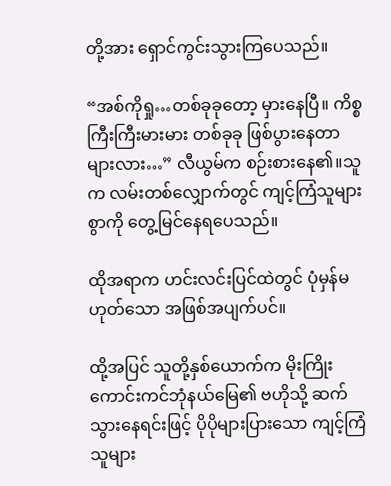တို့အား ရှောင်ကွင်းသွားကြပေသည်။

“အစ်ကိုရှု…တစ်ခုခုတော့ မှားနေပြီ။ ကိစ္စကြီးကြီးမားမား တစ်ခုခု ဖြစ်ပွားနေတာများလား…” လီယွမ်က စဉ်းစားနေ၏။သူက လမ်းတစ်လျှောက်တွင် ကျင့်ကြံသူများစွာကို တွေ့မြင်နေရပေသည်။

ထိုအရာက ဟင်းလင်းပြင်ထဲတွင် ပုံမှန်မဟုတ်သော အဖြစ်အပျက်ပင်။

ထို့အပြင် သူတို့နှစ်ယောက်က မိုးကြိုးကောင်းကင်ဘုံနယ်မြေ၏ ဗဟိုသို့ ဆက်သွားနေရင်းဖြင့် ပိုပိုများပြားသော ကျင့်ကြံသူများ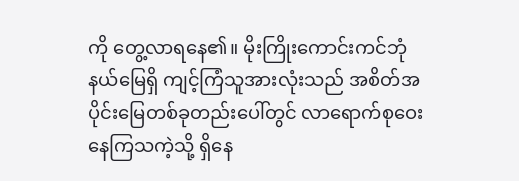ကို တွေ့လာရနေ၏။ မိုးကြိုးကောင်းကင်ဘုံနယ်မြေရှိ ကျင့်ကြံသူအားလုံးသည် အစိတ်အပိုင်းမြေတစ်ခုတည်းပေါ်တွင် လာရောက်စုဝေးနေကြသကဲ့သို့ ရှိနေ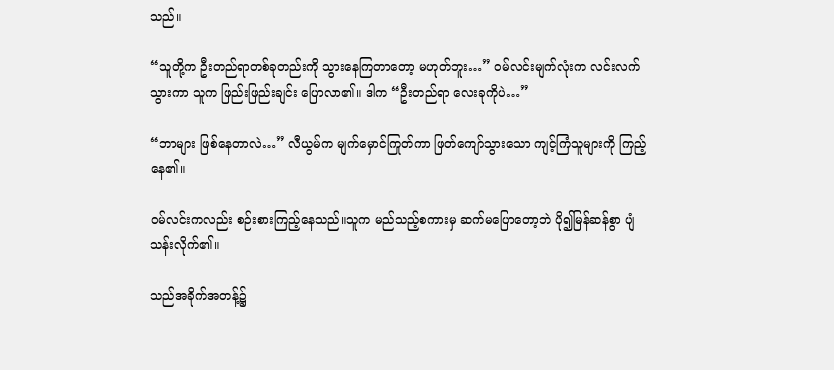သည်။

“သူတို့က ဦးတည်ရာတစ်ခုတည်းကို သွားနေကြတာတော့ မဟုတ်ဘူး…” ဝမ်လင်းမျက်လုံးက လင်းလက်သွားကာ သူက ဖြည်းဖြည်းချင်း ပြောလာ၏။ ဒါက “ဦးတည်ရာ လေးခုကိုပဲ…”

“ဘာများ ဖြစ်နေတာလဲ…” လီယွမ်က မျက်မှောင်ကြုတ်ကာ ဖြတ်ကျော်သွားသော ကျင့်ကြံသူများကို ကြည့်နေ၏။

ဝမ်လင်းကလည်း စဉ်းစားကြည့်နေသည်။သူက မည်သည့်စကားမှ ဆက်မပြောတော့ဘဲ ပို၍မြန်ဆန်စွာ ပျံသန်းလိုက်၏။

သည်အခိုက်အတန့်၌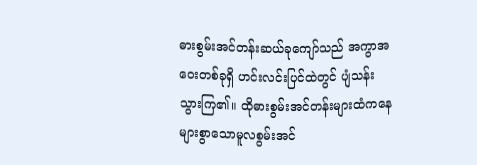ဓားစွမ်းအင်တန်းဆယ်ခုကျော်သည် အကွာအဝေးတစ်ခုရှိ ဟင်းလင်းပြင်ထဲတွင် ပျံသန်းသွားကြ၏။ ထိုဓားစွမ်းအင်တန်းများထံကနေ များစွာသောမူလစွမ်းအင်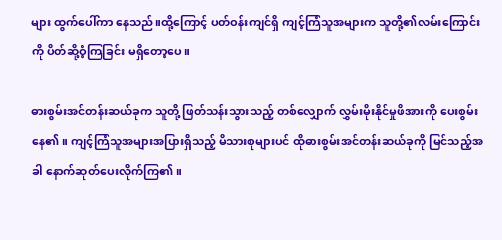များ ထွက်ပေါ်ကာ နေသည်။ထို့ကြောင့် ပတ်ဝန်းကျင်ရှိ ကျင့်ကြံသူအများက သူတို့၏လမ်းကြောင်းကို ပိတ်ဆို့ဝံ့ကြခြင်း မရှိတော့ပေ။

ဓားစွမ်းအင်တန်းဆယ်ခုက သူတို့ ဖြတ်သန်းသွားသည့် တစ်လျှောက် လွှမ်းမိုးနိုင်မှုဖိအားကို ပေးစွမ်းနေ၏။ ကျင့်ကြံသူအများအပြားရှိသည့် မိသားစုများပင် ထိုဓားစွမ်းအင်တန်းဆယ်ခုကို မြင်သည့်အခါ နောက်ဆုတ်ပေးလိုက်ကြ၏။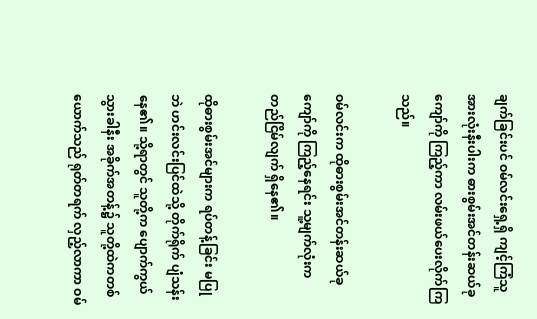ချက်ခြင်းပင် ဝမ်လင်းရှေ့ရှိ ကျင့်ကြံသူအားလုံးနီးပါးက ဓားစွမ်းအင်တန်းဆယ်ခုကျော်ကို ကြည့်ကာ လမ်းဖယ်ပေးလိုက်ကြသည်။

ဝမ်လင်းက ထိုဓားစွမ်းအင်တန်းဆယ်ခုကျော်ကို ကြည့်နေရင်း သူ့မျက်လုံးက တည်ငြိမ်လျက် ရှိနေ၏။

ထိုဓားစွမ်းအင်များက ရပ်တန့်ခြင်း မပြုဘဲ ဟင်းလင်းပြင်ထဲသို့ တိုက်ရိုက် ပျံသန်းနေ၏။ သို့ရာတွင် သူတို့က ပျောက်ကွယ်သွားခါနီး အခိုက်အတန့်၌ သူတို့ထဲကတစ်ယောက်သည် ရုတ်တရက် လှည့်လာကာ ဝမ်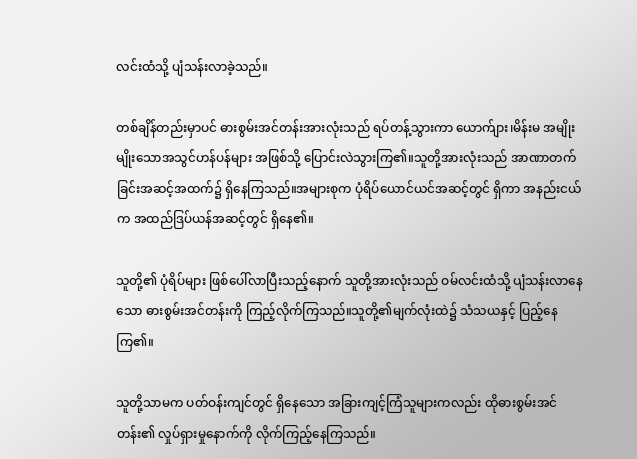လင်းထံသို့ ပျံသန်းလာခဲ့သည်။

တစ်ချိန်တည်းမှာပင် ဓားစွမ်းအင်တန်းအားလုံးသည် ရပ်တန့်သွားကာ ယောက်ျား၊မိန်းမ အမျိုးမျိုးသောအသွင်ဟန်ပန်များ အဖြစ်သို့ ပြောင်းလဲသွားကြ၏။သူတို့အားလုံးသည် အာဏာတက်ခြင်းအဆင့်အထက်၌ ရှိနေကြသည်။အများစုက ပုံရိပ်ယောင်ယင်အဆင့်တွင် ရှိကာ အနည်းငယ်က အထည်ဒြပ်ယန်အဆင့်တွင် ရှိနေ၏။

သူတို့၏ ပုံရိပ်များ ဖြစ်ပေါ်လာပြီးသည့်နောက် သူတို့အားလုံးသည် ဝမ်လင်းထံသို့ ပျံသန်းလာနေသော ဓားစွမ်းအင်တန်းကို ကြည့်လိုက်ကြသည်။သူတို့၏မျက်လုံးထဲ၌ သံသယနှင့် ပြည့်နေကြ၏။

သူတို့သာမက ပတ်ဝန်းကျင်တွင် ရှိနေသော အခြားကျင့်ကြံသူများကလည်း ထိုဓားစွမ်းအင်တန်း၏ လှုပ်ရှားမှုနောက်ကို လိုက်ကြည့်နေကြသည်။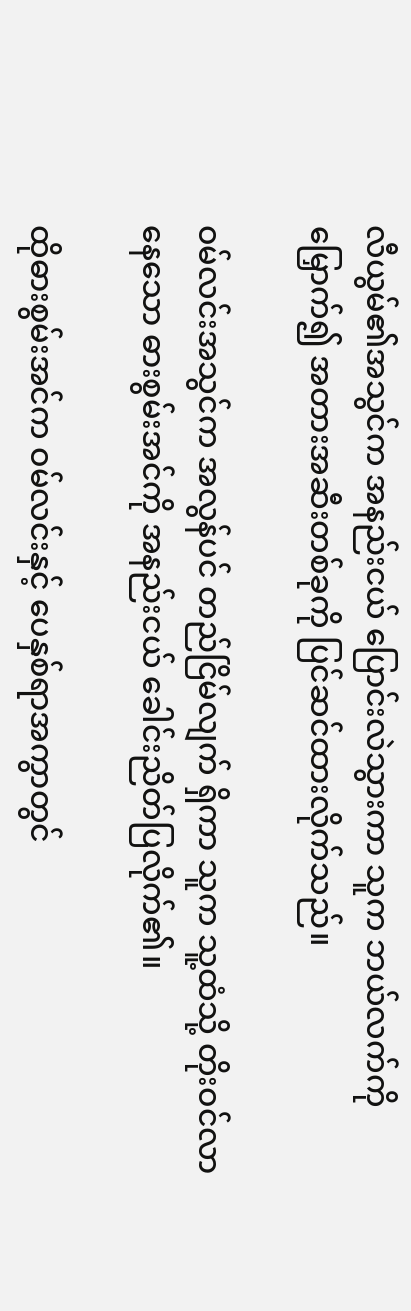လီယွမ်၏အသွင်က အနည်းငယ် ပြောင်းလဲသွားကာ သူက ဘယ်လက်ကို မြှောက်၍ အတားအဆီးတစ်ခုကို ပြင်ဆင်ထားလိုက်သည်။

ဝမ်လင်းအသွင်က အလွန်ပင် တည်ငြိမ်လျက် ရှိကာ သူက သူ့ထံသို့ တိုးဝင်လာနေသော ဓားစွမ်းအင်ကို အနည်းငယ် ခေါင်းညိတ်ပြလိုက်၏။

ထိုဓားစွမ်းအင်က ဝမ်လင်းနှင့် ပေနှစ်ရာအကွာတွင်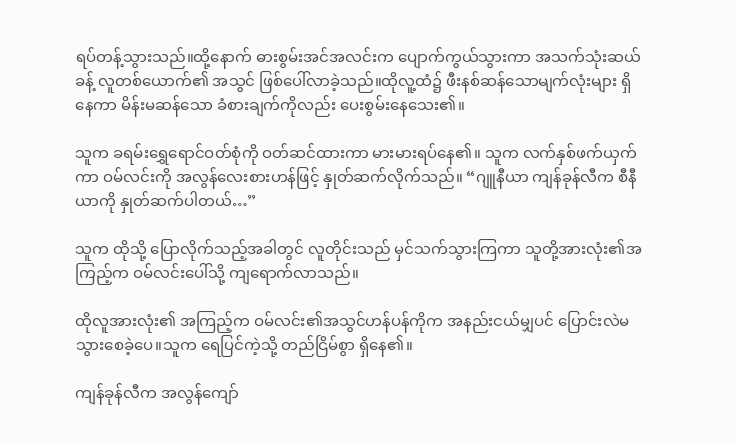ရပ်တန့်သွားသည်။ထို့နောက် ဓားစွမ်းအင်အလင်းက ပျောက်ကွယ်သွားကာ အသက်သုံးဆယ်ခန့် လူတစ်ယောက်၏ အသွင် ဖြစ်ပေါ်လာခဲ့သည်။ထိုလူ့ထံ၌ ဖီးနစ်ဆန်သောမျက်လုံးများ ရှိနေကာ မိန်းမဆန်သော ခံစားချက်ကိုလည်း ပေးစွမ်းနေသေး၏။

သူက ခရမ်းရွှေရောင်ဝတ်စုံကို ဝတ်ဆင်ထားကာ မားမားရပ်နေ၏။ သူက လက်နှစ်ဖက်ယှက်ကာ ဝမ်လင်းကို အလွန်လေးစားဟန်ဖြင့် နှုတ်ဆက်လိုက်သည်။ “ဂျူနီယာ ကျန်ခုန်လီက စီနီယာကို နှုတ်ဆက်ပါတယ်…”

သူက ထိုသို့ ပြောလိုက်သည့်အခါတွင် လူတိုင်းသည် မှင်သက်သွားကြကာ သူတို့အားလုံး၏အကြည့်က ဝမ်လင်းပေါ်သို့ ကျရောက်လာသည်။

ထိုလူအားလုံး၏ အကြည့်က ဝမ်လင်း၏အသွင်ဟန်ပန်ကိုက အနည်းငယ်မျှပင် ပြောင်းလဲမသွားစေခဲ့ပေ။သူက ရေပြင်ကဲ့သို့ တည်ငြိမ်စွာ ရှိနေ၏။

ကျန်ခုန်လီက အလွန်ကျော်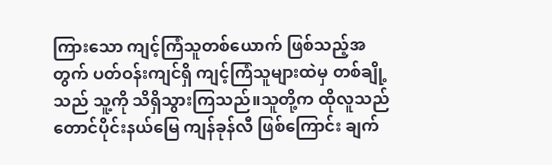ကြားသော ကျင့်ကြံသူတစ်ယောက် ဖြစ်သည့်အတွက် ပတ်ဝန်းကျင်ရှိ ကျင့်ကြံသူများထဲမှ တစ်ချို့သည် သူ့ကို သိရှိသွားကြသည်။သူတို့က ထိုလူသည် တောင်ပိုင်းနယ်မြေ ကျန်ခုန်လီ ဖြစ်ကြောင်း ချက်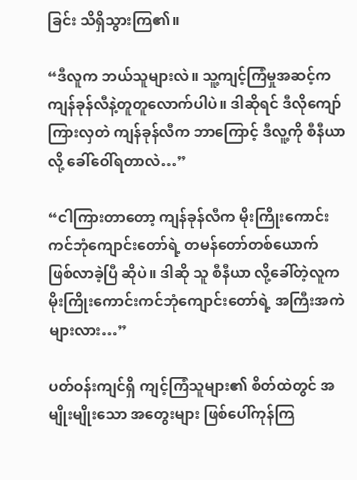ခြင်း သိရှိသွားကြ၏။

“ဒီလူက ဘယ်သူများလဲ။ သူ့ကျင့်ကြံမှုအဆင့်က ကျန်ခုန်လီနဲ့တူတူလောက်ပါပဲ။ ဒါဆိုရင် ဒီလိုကျော်ကြားလှတဲ ကျန်ခုန်လီက ဘာကြောင့် ဒီလူ့ကို စီနီယာ လို့ ခေါ်ဝေါ်ရတာလဲ…”

“ငါကြားတာတော့ ကျန်ခုန်လီက မိုးကြိုးကောင်းကင်ဘုံကျောင်းတော်ရဲ့ တမန်တော်တစ်ယောက် ဖြစ်လာခဲ့ပြီ ဆိုပဲ။ ဒါဆို သူ စီနီယာ လို့ခေါ်တဲ့လူက မိုးကြိုးကောင်းကင်ဘုံကျောင်းတော်ရဲ့ အကြီးအကဲများလား…”

ပတ်ဝန်းကျင်ရှိ ကျင့်ကြံသူများ၏ စိတ်ထဲတွင် အမျိုးမျိုးသော အတွေးများ ဖြစ်ပေါ်ကုန်ကြ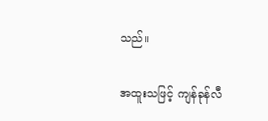သည်။

အထူးသဖြင့် ကျန်ခုန်လီ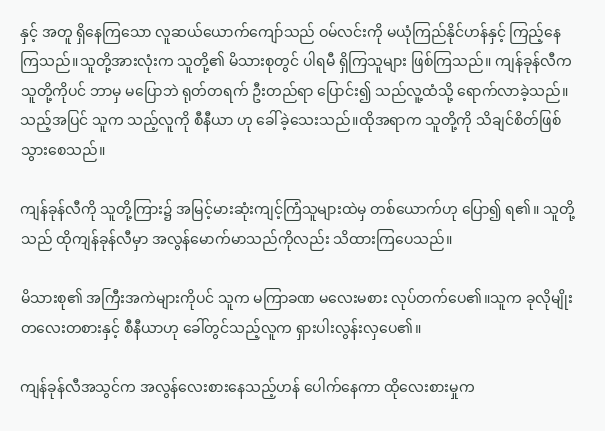နှင့် အတူ ရှိနေကြသော လူဆယ်ယောက်ကျော်သည် ဝမ်လင်းကို မယုံကြည်နိုင်ဟန်နှင့် ကြည့်နေကြသည်။သူတို့အားလုံးက သူတို့၏ မိသားစုတွင် ပါရမီ ရှိကြသူများ ဖြစ်ကြသည်။ ကျန်ခုန်လီက သူတို့ကိုပင် ဘာမှ မပြောဘဲ ရုတ်တရက် ဦးတည်ရာ ပြောင်း၍ သည်လူ့ထံသို့ ရောက်လာခဲ့သည်။သည့်အပြင် သူက သည့်လူကို စီနီယာ ဟု ခေါ်ခဲ့သေးသည်။ထိုအရာက သူတို့ကို သိချင်စိတ်ဖြစ်သွားစေသည်။

ကျန်ခုန်လီကို သူတို့ကြား၌ အမြင့်မားဆုံးကျင့်ကြံသူများထဲမှ တစ်ယောက်ဟု ပြော၍ ရ၏။ သူတို့သည် ထိုကျန်ခုန်လီမှာ အလွန်မောက်မာသည်ကိုလည်း သိထားကြပေသည်။

မိသားစု၏ အကြီးအကဲများကိုပင် သူက မကြာခဏ မလေးမစား လုပ်တက်ပေ၏။သူက ခုလိုမျိုး တလေးတစားနှင့် စီနီယာဟု ခေါ်တွင်သည့်လူက ရှားပါးလွန်းလှပေ၏။

ကျန်ခုန်လီအသွင်က အလွန်လေးစားနေသည့်ဟန် ပေါက်နေကာ ထိုလေးစားမှုက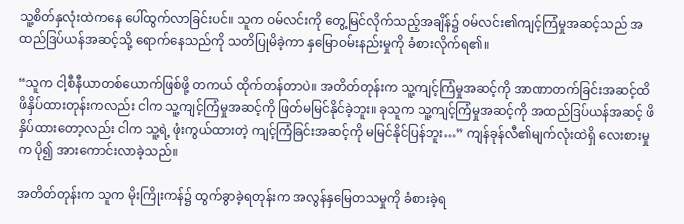သူ့စိတ်နှလုံးထဲကနေ ပေါ်ထွက်လာခြင်းပင်။ သူက ဝမ်လင်းကို တွေ့မြင်လိုက်သည့်အချိန်၌ ဝမ်လင်း၏ကျင့်ကြံမှုအဆင့်သည် အထည်ဒြပ်ယန်အဆင့်သို့ ရောက်နေသည်ကို သတိပြုမိခဲ့ကာ နှမြောဝမ်းနည်းမှုကို ခံစားလိုက်ရ၏။

“သူက ငါ့စီနီယာတစ်ယောက်ဖြစ်ဖို့ တကယ် ထိုက်တန်တာပဲ။ အတိတ်တုန်းက သူ့ကျင့်ကြံမှုအဆင့်ကို အာဏာတက်ခြင်းအဆင့်ထိ ဖိနှိပ်ထားတုန်းကလည်း ငါက သူ့ကျင့်ကြံမှုအဆင့်ကို ဖြတ်မမြင်နိုင်ခဲ့ဘူး။ ခုသူက သူ့ကျင့်ကြံမှုအဆင့်ကို အထည်ဒြပ်ယန်အဆင့် ဖိနှိပ်ထားတော့လည်း ငါက သူ့ရဲ့ ဖုံးကွယ်ထားတဲ့ ကျင့်ကြံခြင်းအဆင့်ကို မမြင်နိုင်ပြန်ဘူး…” ကျန်ခုန်လီ၏မျက်လုံးထဲရှိ လေးစားမှုက ပို၍ အားကောင်းလာခဲ့သည်။

အတိတ်တုန်းက သူက မိုးကြိုးကန်၌ ထွက်ခွာခဲ့ရတုန်းက အလွန်နှမြေတသမှုကို ခံစားခဲ့ရ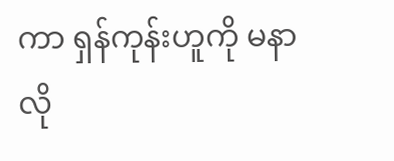ကာ ရှန်ကုန်းဟူကို မနာလို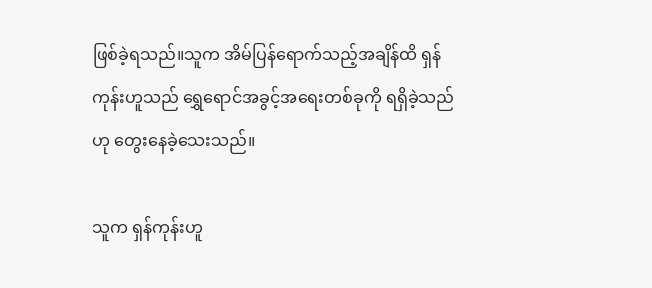ဖြစ်ခဲ့ရသည်။သူက အိမ်ပြန်ရောက်သည့်အချိန်ထိ ရှန်ကုန်းဟူသည် ရွှေရောင်အခွင့်အရေးတစ်ခုကို ရရှိခဲ့သည်ဟု တွေးနေခဲ့သေးသည်။

သူက ရှန်ကုန်းဟူ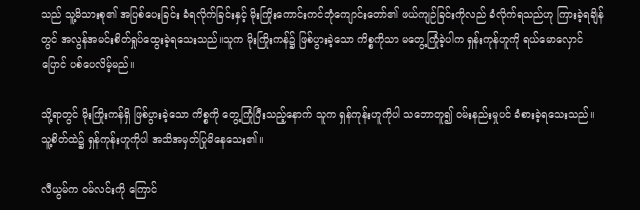သည် သူ့မိသားစု၏ အပြစ်ပေးခြင်း ခံရလိုက်ခြင်းနှင့် မိုးကြိုးကောင်းကင်ဘုံကျောင်းတော်၏ ဖယ်ကျဉ်ခြင်းကိုလည် ခံလိုက်ရသည်ဟု ကြားခဲ့ရချိန်တွင် အလွန်အမင်းစိတ်ရှုပ်ထွေးခဲ့ရသေးသည်။သူက မိုးကြိုးကန်၌ ဖြစ်ပွားခဲ့သော ကိစ္စကိုသာ မတွေ့ကြုံခဲ့ပါက ရှန်းကုန်ဟူကို ရယ်မောလှောင်ပြောင် ပစ်ပေလိမ့်မည်။

သို့ရာတွင် မိုးကြိုးကန်ရှိ ဖြစ်ပွားခဲ့သော ကိစ္စကို တွေ့ကြုံပြီးသည့်နောက် သူက ရှန်ကုန်းဟူကိုပါ သဘောတူ၍ ဝမ်းနည်းမှုပင် ခံစားခဲ့ရသေးသည်။သူ့စိတ်ထဲ၌ ရှန်ကုန်းဟူကိုပါ အသိအမှတ်ပြုမိနေသေး၏။

လီယွမ်က ဝမ်လင်းကို ကြောင်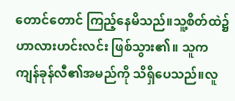တောင်တောင် ကြည့်နေမိသည်။သူ့စိတ်ထဲ၌ ဟာလားဟင်းလင်း ဖြစ်သွား၏။ သူက ကျန်ခုန်လီ၏အမည်ကို သိရှိပေသည်။လူ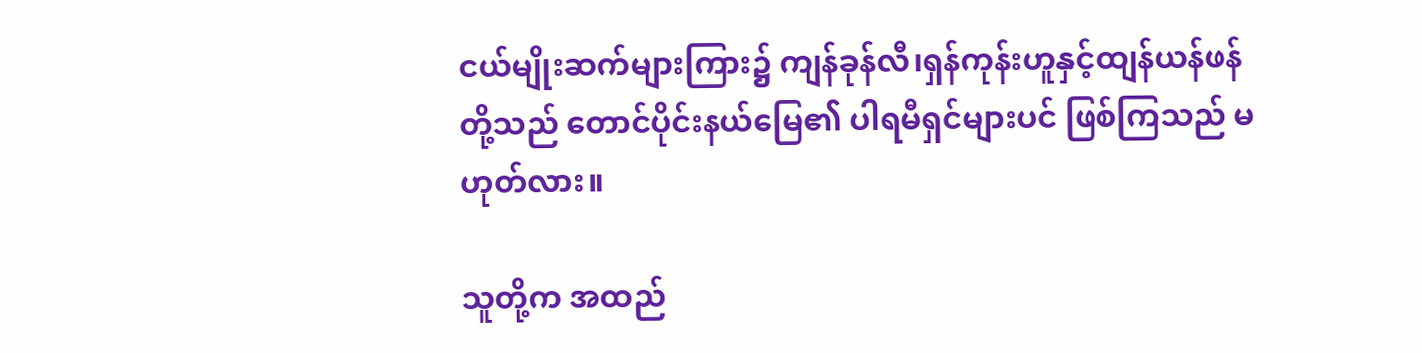ငယ်မျိုးဆက်များကြား၌ ကျန်ခုန်လီ၊ရှန်ကုန်းဟူနှင့်ထျန်ယန်ဖန်တို့သည် တောင်ပိုင်းနယ်မြေ၏ ပါရမီရှင်များပင် ဖြစ်ကြသည် မဟုတ်လား။

သူတို့က အထည်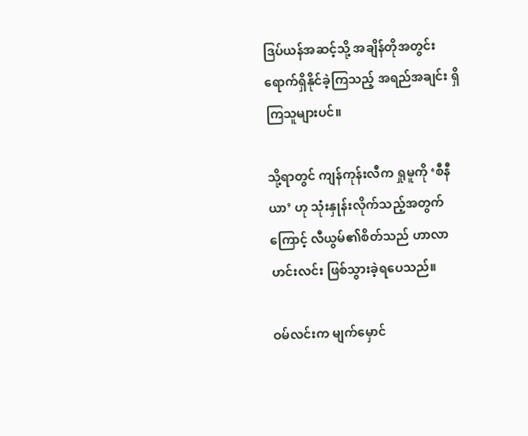ဒြပ်ယန်အဆင့်သို့ အချိန်တိုအတွင်း ရောက်ရှိနိုင်ခဲ့ကြသည့် အရည်အချင်း ရှိကြသူများပင်။

သို့ရာတွင် ကျန်ကုန်းလီက ရှုမူကို ‘စီနီယာ’ ဟု သုံးနှုန်းလိုက်သည့်အတွက်ကြောင့် လီယွမ်၏စိတ်သည် ဟာလာဟင်းလင်း ဖြစ်သွားခဲ့ရပေသည်။

ဝမ်လင်းက မျက်မှောင်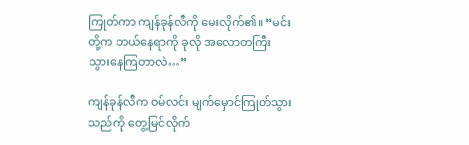ကြုတ်ကာ ကျန်ခုန်လီကို မေးလိုက်၏။ “မင်းတို့က ဘယ်နေရာကို ခုလို အလောတကြီး သွားနေကြတာလဲ…”

ကျန်ခုန်လီက ဝမ်လင်း မျက်မှောင်ကြုတ်သွားသည်ကို တွေ့မြင်လိုက်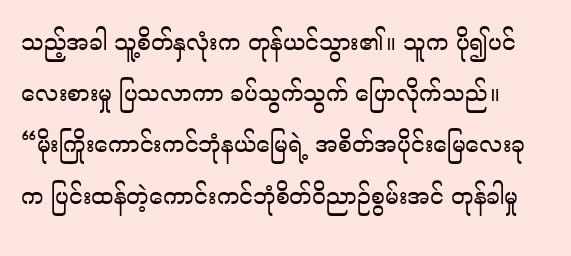သည့်အခါ သူ့စိတ်နှလုံးက တုန်ယင်သွား၏။ သူက ပို၍ပင် လေးစားမှု ပြသလာကာ ခပ်သွက်သွက် ပြောလိုက်သည်။ “မိုးကြိုးကောင်းကင်ဘုံနယ်မြေရဲ့ အစိတ်အပိုင်းမြေလေးခုက ပြင်းထန်တဲ့ကောင်းကင်ဘုံစိတ်ဝိညာဉ်စွမ်းအင် တုန်ခါမှု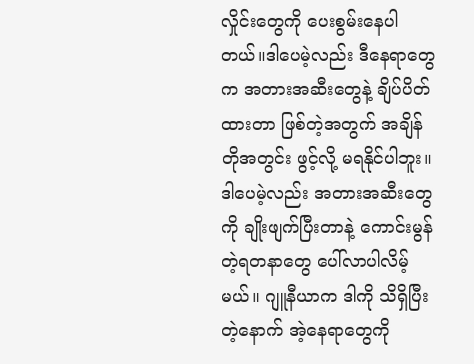လှိုင်းတွေကို ပေးစွမ်းနေပါတယ်။ဒါပေမဲ့လည်း ဒီနေရာတွေက အတားအဆီးတွေနဲ့ ချိပ်ပိတ်ထားတာ ဖြစ်တဲ့အတွက် အချိန်တိုအတွင်း ဖွင့်လို့ မရနိုင်ပါဘူး။ ဒါပေမဲ့လည်း အတားအဆီးတွေကို ချိုးဖျက်ပြီးတာနဲ့ ကောင်းမွန်တဲ့ရတနာတွေ ပေါ်လာပါလိမ့်မယ်။ ဂျူနီယာက ဒါကို သိရှိပြီးတဲ့နောက် အဲ့နေရာတွေကို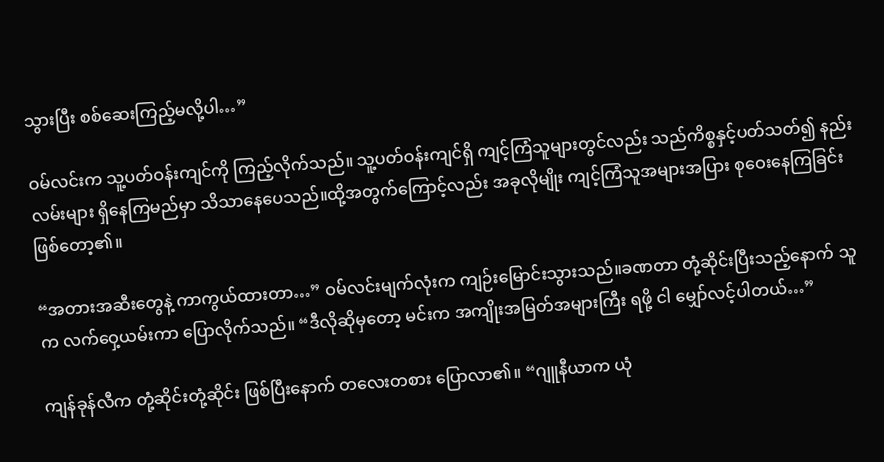သွားပြီး စစ်ဆေးကြည့်မလို့ပါ…”

ဝမ်လင်းက သူ့ပတ်ဝန်းကျင်ကို ကြည့်လိုက်သည်။ သူ့ပတ်ဝန်းကျင်ရှိ ကျင့်ကြံသူများတွင်လည်း သည်ကိစ္စနှင့်ပတ်သတ်၍ နည်းလမ်းများ ရှိနေကြမည်မှာ သိသာနေပေသည်။ထို့အတွက်ကြောင့်လည်း အခုလိုမျိုး ကျင့်ကြံသူအများအပြား စုဝေးနေကြခြင်း ဖြစ်တော့၏။

“အတားအဆီးတွေနဲ့ ကာကွယ်ထားတာ…” ဝမ်လင်းမျက်လုံးက ကျဉ်းမြောင်းသွားသည်။ခဏတာ တုံ့ဆိုင်းပြီးသည့်နောက် သူက လက်ဝှေ့ယမ်းကာ ပြောလိုက်သည်။ “ဒီလိုဆိုမှတော့ မင်းက အကျိုးအမြတ်အများကြီး ရဖို့ ငါ မျှော်လင့်ပါတယ်…”

ကျန်ခုန်လီက တုံ့ဆိုင်းတုံ့ဆိုင်း ဖြစ်ပြီးနောက် တလေးတစား ပြောလာ၏။ “ဂျူနီယာက ယုံ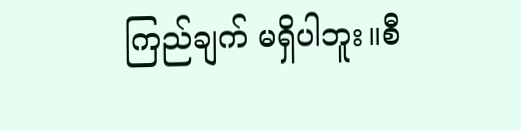ကြည်ချက် မရှိပါဘူး။စီ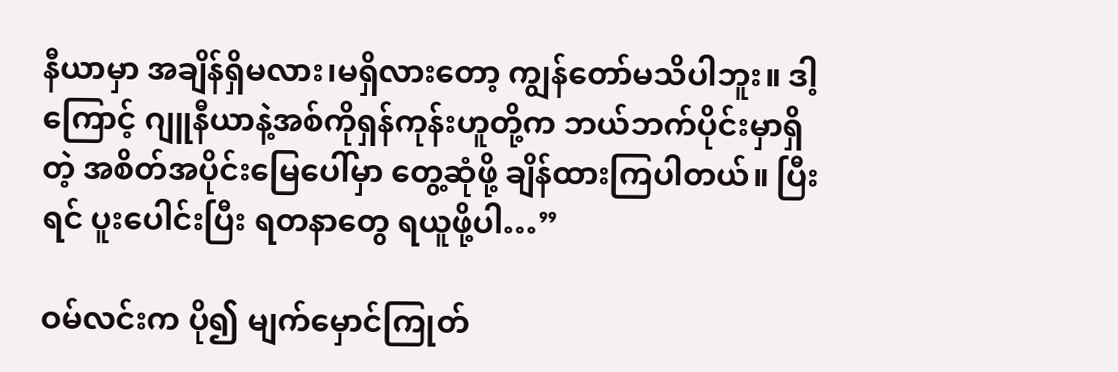နီယာမှာ အချိန်ရှိမလား၊မရှိလားတော့ ကျွန်တော်မသိပါဘူး။ ဒါ့ကြောင့် ဂျူနီယာနဲ့အစ်ကိုရှန်ကုန်းဟူတို့က ဘယ်ဘက်ပိုင်းမှာရှိတဲ့ အစိတ်အပိုင်းမြေပေါ်မှာ တွေ့ဆုံဖို့ ချိန်ထားကြပါတယ်။ ပြီးရင် ပူးပေါင်းပြီး ရတနာတွေ ရယူဖို့ပါ…”

ဝမ်လင်းက ပို၍ မျက်မှောင်ကြုတ်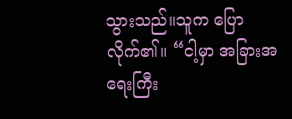သွားသည်။သူက ပြောလိုက်၏။ “ငါ့မှာ အခြားအရေးကြီး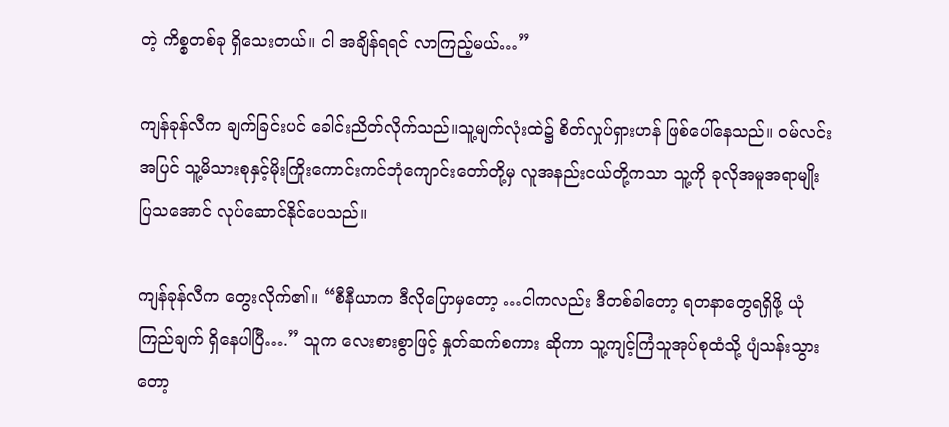တဲ့ ကိစ္စတစ်ခု ရှိသေးတယ်။ ငါ အချိန်ရရင် လာကြည့်မယ်…”

ကျန်ခုန်လီက ချက်ခြင်းပင် ခေါင်းညိတ်လိုက်သည်။သူ့မျက်လုံးထဲ၌ စိတ်လှုပ်ရှားဟန် ဖြစ်ပေါ်နေသည်။ ဝမ်လင်းအပြင် သူ့မိသားစုနှင့်မိုးကြိုးကောင်းကင်ဘုံကျောင်းတော်တို့မှ လူအနည်းငယ်တို့ကသာ သူ့ကို ခုလိုအမူအရာမျိုး ပြသအောင် လုပ်ဆောင်နိုင်ပေသည်။

ကျန်ခုန်လီက တွေးလိုက်၏။ “စီနီယာက ဒီလိုပြောမှတော့ …ငါကလည်း ဒီတစ်ခါတော့ ရတနာတွေရရှိဖို့ ယုံကြည်ချက် ရှိနေပါပြီ….” သူက လေးစားစွာဖြင့် နှုတ်ဆက်စကား ဆိုကာ သူ့ကျင့်ကြံသူအုပ်စုထံသို့ ပျံသန်းသွားတော့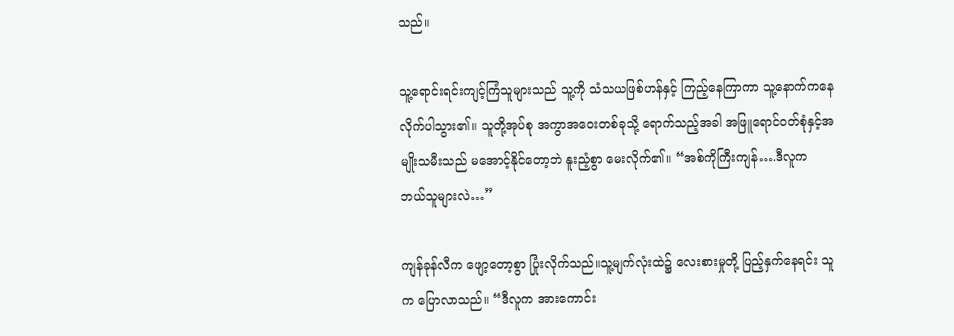သည်။

သူ့ရောင်းရင်းကျင့်ကြံသူများသည် သူ့ကို သံသယဖြစ်ဟန်နှင့် ကြည့်နေကြာကာ သူ့နောက်ကနေ လိုက်ပါသွား၏။ သူတို့အုပ်စု အကွာအဝေးတစ်ခုသို့ ရောက်သည့်အခါ အဖြူရောင်ဝတ်စုံနှင့်အမျိုးသမီးသည် မအောင့်နိုင်တော့ဘဲ နူးညံ့စွာ မေးလိုက်၏။ “အစ်ကိုကြီးကျန်….ဒီလူက ဘယ်သူများလဲ…”

ကျန်ခုန်လီက ဖျော့တော့စွာ ပြုံးလိုက်သည်။သူ့မျက်လုံးထဲ၌ လေးစားမှုတို့ ပြည့်နှက်နေရင်း သူက ပြောလာသည်။ “ဒီလူက အားကောင်း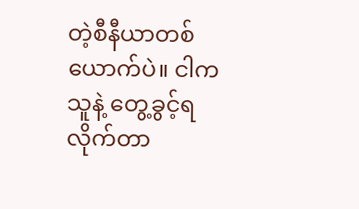တဲ့စီနီယာတစ်ယောက်ပဲ။ ငါက သူနဲ့ တွေ့ခွင့်ရလိုက်တာ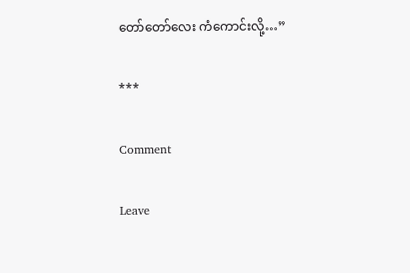တော်တော်လေး ကံကောင်းလို့…”

***

Comment

Leave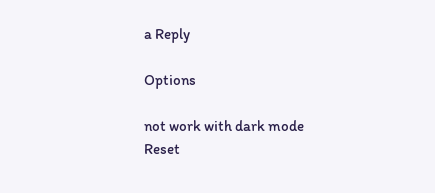a Reply

Options

not work with dark mode
Reset